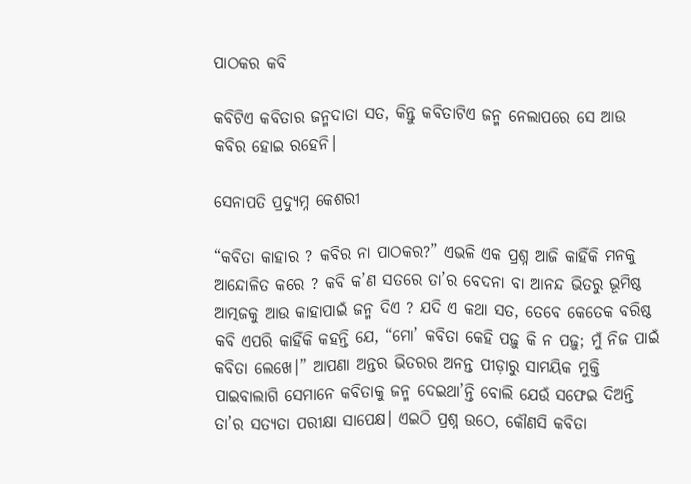ପାଠକର କବି

କବିଟିଏ କବିତାର ଜନ୍ମଦାତା ସତ, କିନ୍ତୁ କବିତାଟିଏ ଜନ୍ମ ନେଲାପରେ ସେ ଆଉ କବିର ହୋଇ ରହେନି।

ସେନାପତି ପ୍ରଦ୍ୟୁମ୍ନ କେଶରୀ

“କବିତା କାହାର ? କବିର ନା ପାଠକର?” ଏଭଳି ଏକ ପ୍ରଶ୍ନ ଆଜି କାହିଁକି ମନକୁ ଆନ୍ଦୋଳିତ କରେ ? କବି କ’ଣ ସତରେ ତା’ର ବେଦନା ବା ଆନନ୍ଦ ଭିତରୁ ଭୂମିଷ୍ଠ ଆତ୍ମଜକୁ ଆଉ କାହାପାଇଁ ଜନ୍ମ ଦିଏ ? ଯଦି ଏ କଥା ସତ, ତେବେ କେତେକ ବରିଷ୍ଠ କବି ଏପରି କାହିଁକି କହନ୍ତି ଯେ, “ମୋ’ କବିତା କେହି ପଢ଼ୁ କି ନ ପଢ଼ୁ; ମୁଁ ନିଜ ପାଇଁ କବିତା ଲେଖେ।” ଆପଣା ଅନ୍ତର ଭିତରର ଅନନ୍ତ ପୀଡ଼ାରୁ ସାମୟିକ ମୁକ୍ତି ପାଇବାଲାଗି ସେମାନେ କବିତାକୁ ଜନ୍ମ ଦେଇଥା’ନ୍ତି ବୋଲି ଯେଉଁ ସଫେଇ ଦିଅନ୍ତି ତା’ର ସତ୍ୟତା ପରୀକ୍ଷା ସାପେକ୍ଷ। ଏଇଠି ପ୍ରଶ୍ନ ଉଠେ, କୌଣସି କବିତା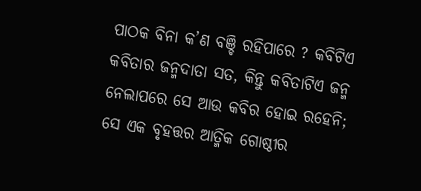ପାଠକ ବିନା କ’ଣ ବଞ୍ଚି ରହିପାରେ ? କବିଟିଏ କବିତାର ଜନ୍ମଦାତା ସତ, କିନ୍ତୁ କବିତାଟିଏ ଜନ୍ମ ନେଲାପରେ ସେ ଆଉ କବିର ହୋଇ ରହେନି; ସେ ଏକ ବୃହତ୍ତର ଆତ୍ମିକ ଗୋଷ୍ଠୀର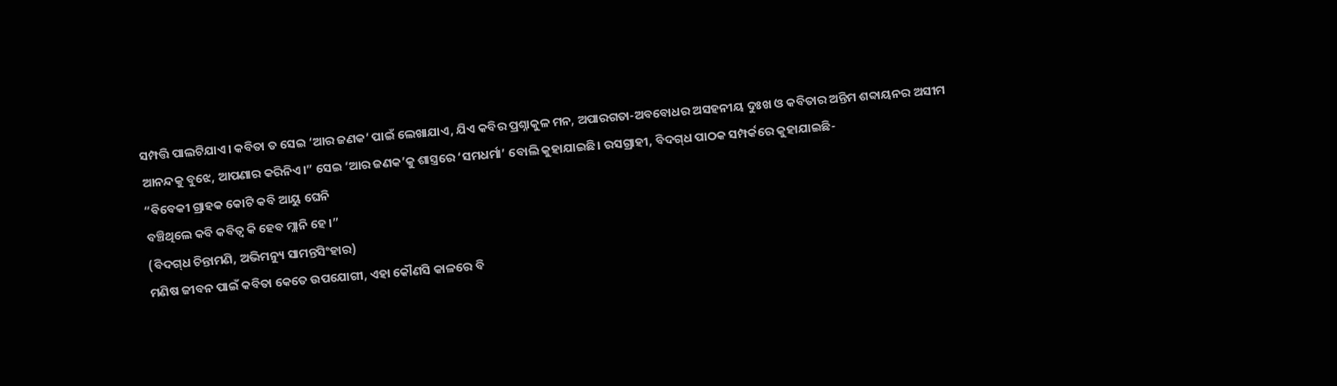ସମ୍ପତ୍ତି ପାଲଟିଯାଏ। କବିତା ତ ସେଇ ‘ଆର ଜଣକ’ ପାଇଁ ଲେଖାଯାଏ, ଯିଏ କବିର ପ୍ରଶ୍ନାକୁଳ ମନ, ଅପାରଗତା-ଅବବୋଧର ଅସହନୀୟ ଦୁଃଖ ଓ କବିତାର ଅନ୍ତିମ ଶବ୍ଦାୟନର ଅସୀମ ଆନନ୍ଦକୁ ବୁଝେ, ଆପଣାର କରିନିଏ।” ସେଇ ‘ଆର ଜଣକ’କୁ ଶାସ୍ତ୍ରରେ ‘ସମଧର୍ମା’ ବୋଲି କୁହାଯାଇଛି। ରସଗ୍ରାହୀ, ବିଦଗ୍‌ଧ ପାଠକ ସମ୍ପର୍କରେ କୁହାଯାଇଛି-
“ବିବେକୀ ଗ୍ରାହକ କୋଟି କବି ଆୟୁ ଘେନି
ବଞ୍ଚିଥିଲେ କବି କବିତ୍ୱ କି ହେବ ମ୍ଲାନି ହେ।”
(ବିଦଗ୍‌ଧ ଚିନ୍ତାମଣି, ଅଭିମନ୍ୟୁ ସାମନ୍ତସିଂହାର)
ମଣିଷ ଜୀବନ ପାଇଁ କବିତା କେତେ ଉପଯୋଗୀ, ଏହା କୌଣସି କାଳରେ ବି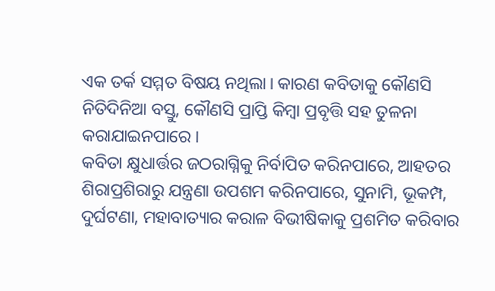ଏକ ତର୍କ ସମ୍ମତ ବିଷୟ ନଥିଲା। କାରଣ କବିତାକୁ କୌଣସି ନିତିଦିନିଆ ବସ୍ତୁ, କୌଣସି ପ୍ରାପ୍ତି କିମ୍ବା ପ୍ରବୃତ୍ତି ସହ ତୁଳନା କରାଯାଇନପାରେ।
କବିତା କ୍ଷୁଧାର୍ତ୍ତର ଜଠରାଗ୍ନିକୁ ନିର୍ବାପିତ କରିନପାରେ, ଆହତର ଶିରାପ୍ରଶିରାରୁ ଯନ୍ତ୍ରଣା ଉପଶମ କରିନପାରେ, ସୁନାମି, ଭୂକମ୍ପ, ଦୁର୍ଘଟଣା, ମହାବାତ୍ୟାର କରାଳ ବିଭୀଷିକାକୁ ପ୍ରଶମିତ କରିବାର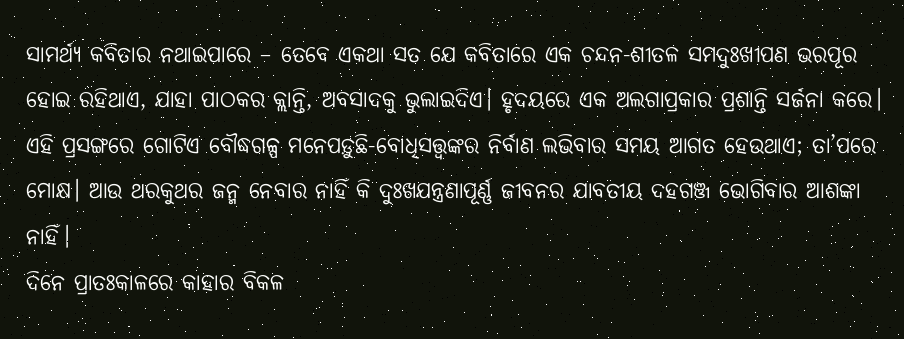ସାମର୍ଥ୍ୟ କବିତାର ନଥାଇପାରେ – ତେବେ ଏକଥା ସତ ଯେ କବିତାରେ ଏକ ଚନ୍ଦନ-ଶୀତଳ ସମଦୁଃଖୀପଣ ଭରପୂର ହୋଇ ରହିଥାଏ, ଯାହା ପାଠକର କ୍ଲାନ୍ତି, ଅବସାଦକୁ ଭୁଲାଇଦିଏ। ହୃଦୟରେ ଏକ ଅଲଗାପ୍ରକାର ପ୍ରଶାନ୍ତି ସର୍ଜନା କରେ।
ଏହି ପ୍ରସଙ୍ଗରେ ଗୋଟିଏ ବୌଦ୍ଧଗଳ୍ପ ମନେପଡ଼ୁଛି-ବୋଧିସତ୍ତ୍ୱଙ୍କର ନିର୍ବାଣ ଲଭିବାର ସମୟ ଆଗତ ହେଉଥାଏ; ତା’ପରେ ମୋକ୍ଷ। ଆଉ ଥରକୁଥର ଜନ୍ମ ନେବାର ନାହିଁ କି ଦୁଃଖଯନ୍ତ୍ରଣାପୂର୍ଣ୍ଣ ଜୀବନର ଯାବତୀୟ ଦହଗଞ୍ଜ ଭୋଗିବାର ଆଶଙ୍କା ନାହିଁ।
ଦିନେ ପ୍ରାତଃକାଳରେ କାହାର ବିକଳ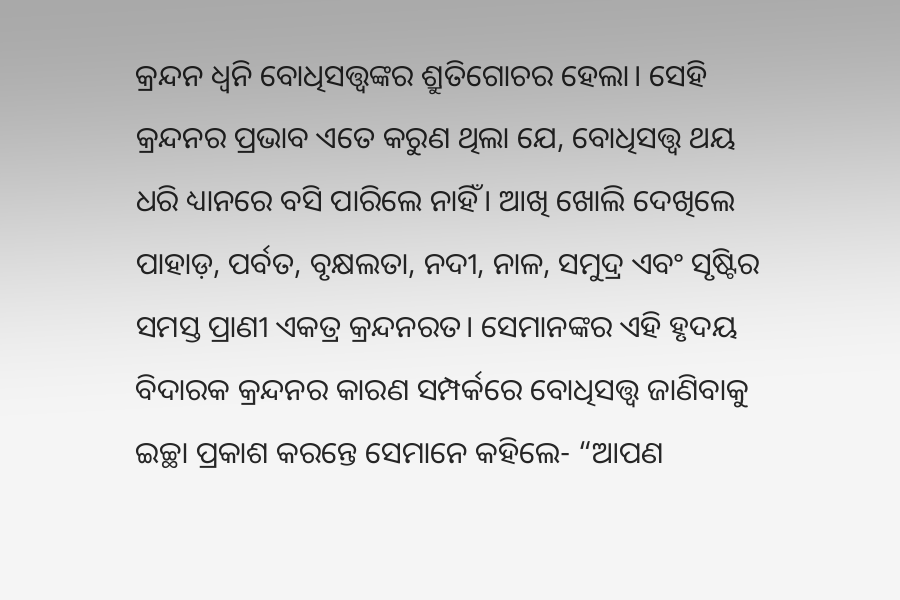କ୍ରନ୍ଦନ ଧ୍ୱନି ବୋଧିସତ୍ତ୍ୱଙ୍କର ଶ୍ରୁତିଗୋଚର ହେଲା। ସେହି କ୍ରନ୍ଦନର ପ୍ରଭାବ ଏତେ କରୁଣ ଥିଲା ଯେ, ବୋଧିସତ୍ତ୍ୱ ଥୟ ଧରି ଧ୍ୟାନରେ ବସି ପାରିଲେ ନାହିଁ। ଆଖି ଖୋଲି ଦେଖିଲେ ପାହାଡ଼, ପର୍ବତ, ବୃକ୍ଷଲତା, ନଦୀ, ନାଳ, ସମୁଦ୍ର ଏବଂ ସୃଷ୍ଟିର ସମସ୍ତ ପ୍ରାଣୀ ଏକତ୍ର କ୍ରନ୍ଦନରତ। ସେମାନଙ୍କର ଏହି ହୃଦୟ ବିଦାରକ କ୍ରନ୍ଦନର କାରଣ ସମ୍ପର୍କରେ ବୋଧିସତ୍ତ୍ୱ ଜାଣିବାକୁ ଇଚ୍ଛା ପ୍ରକାଶ କରନ୍ତେ ସେମାନେ କହିଲେ- “ଆପଣ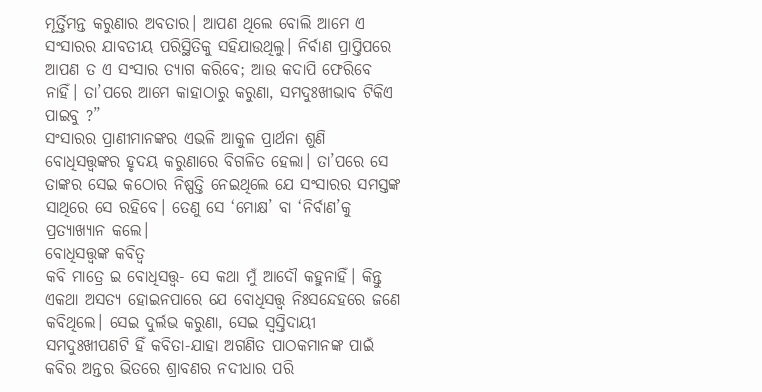ମୂର୍ତ୍ତିମନ୍ତ କରୁଣାର ଅବତାର। ଆପଣ ଥିଲେ ବୋଲି ଆମେ ଏ ସଂସାରର ଯାବତୀୟ ପରିସ୍ଥିତିକୁ ସହିଯାଉଥିଲୁ। ନିର୍ବାଣ ପ୍ରାପ୍ତିପରେ ଆପଣ ତ ଏ ସଂସାର ତ୍ୟାଗ କରିବେ; ଆଉ କଦାପି ଫେରିବେ ନାହିଁ। ତା’ପରେ ଆମେ କାହାଠାରୁ କରୁଣା, ସମଦୁଃଖୀଭାବ ଟିକିଏ ପାଇବୁ ?”
ସଂସାରର ପ୍ରାଣୀମାନଙ୍କର ଏଭଳି ଆକୁଳ ପ୍ରାର୍ଥନା ଶୁଣି ବୋଧିସତ୍ତ୍ୱଙ୍କର ହୃଦୟ କରୁଣାରେ ବିଗଳିତ ହେଲା। ତା’ପରେ ସେ ତାଙ୍କର ସେଇ କଠୋର ନିଷ୍ପତ୍ତି ନେଇଥିଲେ ଯେ ସଂସାରର ସମସ୍ତଙ୍କ ସାଥିରେ ସେ ରହିବେ। ତେଣୁ ସେ ‘ମୋକ୍ଷ’ ବା ‘ନିର୍ବାଣ’କୁ ପ୍ରତ୍ୟାଖ୍ୟାନ କଲେ।
ବୋଧିସତ୍ତ୍ୱଙ୍କ କବିତ୍ୱ
କବି ମାତ୍ରେ ଇ ବୋଧିସତ୍ତ୍ୱ- ସେ କଥା ମୁଁ ଆଦୌ କହୁନାହିଁ। କିନ୍ତୁ ଏକଥା ଅସତ୍ୟ ହୋଇନପାରେ ଯେ ବୋଧିସତ୍ତ୍ୱ ନିଃସନ୍ଦେହରେ ଜଣେ କବିଥିଲେ। ସେଇ ଦୁର୍ଲଭ କରୁଣା, ସେଇ ସ୍ୱସ୍ତିଦାୟୀ ସମଦୁଃଖୀପଣଟି ହିଁ କବିତା-ଯାହା ଅଗଣିତ ପାଠକମାନଙ୍କ ପାଇଁ କବିର ଅନ୍ତର ଭିତରେ ଶ୍ରାବଣର ନଦୀଧାର ପରି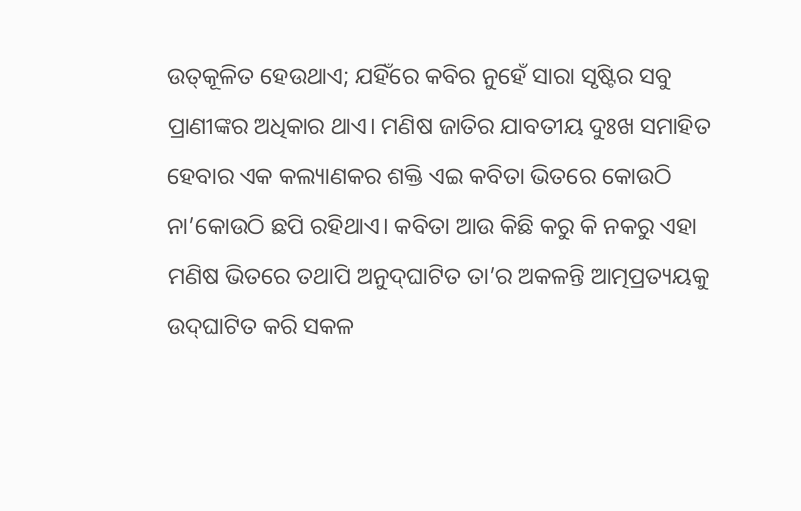ଉତ୍‌କୂଳିତ ହେଉଥାଏ; ଯହିଁରେ କବିର ନୁହେଁ ସାରା ସୃଷ୍ଟିର ସବୁ ପ୍ରାଣୀଙ୍କର ଅଧିକାର ଥାଏ। ମଣିଷ ଜାତିର ଯାବତୀୟ ଦୁଃଖ ସମାହିତ ହେବାର ଏକ କଲ୍ୟାଣକର ଶକ୍ତି ଏଇ କବିତା ଭିତରେ କୋଉଠି ନା’କୋଉଠି ଛପି ରହିଥାଏ। କବିତା ଆଉ କିଛି କରୁ କି ନକରୁ ଏହା ମଣିଷ ଭିତରେ ତଥାପି ଅନୁଦ୍‌ଘାଟିତ ତା’ର ଅକଳନ୍ତି ଆତ୍ମପ୍ରତ୍ୟୟକୁ ଉଦ୍‌ଘାଟିତ କରି ସକଳ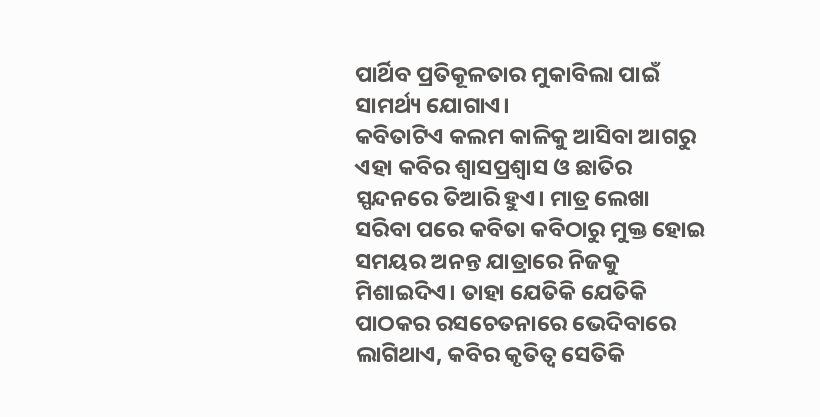ପାର୍ଥିବ ପ୍ରତିକୂଳତାର ମୁକାବିଲା ପାଇଁ ସାମର୍ଥ୍ୟ ଯୋଗାଏ।
କବିତାଟିଏ କଲମ କାଳିକୁ ଆସିବା ଆଗରୁ ଏହା କବିର ଶ୍ୱାସପ୍ରଶ୍ୱାସ ଓ ଛାତିର ସ୍ପନ୍ଦନରେ ତିଆରି ହୁଏ। ମାତ୍ର ଲେଖା ସରିବା ପରେ କବିତା କବିଠାରୁ ମୁକ୍ତ ହୋଇ ସମୟର ଅନନ୍ତ ଯାତ୍ରାରେ ନିଜକୁ ମିଶାଇଦିଏ। ତାହା ଯେତିକି ଯେତିକି ପାଠକର ରସଚେତନାରେ ଭେଦିବାରେ ଲାଗିଥାଏ, କବିର କୃତିତ୍ୱ ସେତିକି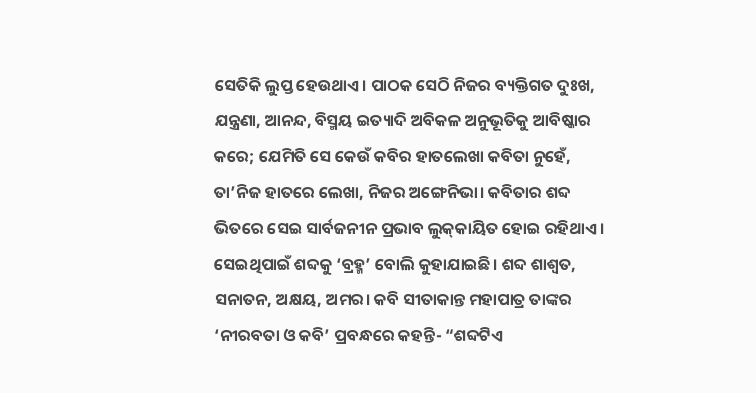ସେତିକି ଲୁପ୍ତ ହେଉଥାଏ। ପାଠକ ସେଠି ନିଜର ବ୍ୟକ୍ତିଗତ ଦୁଃଖ, ଯନ୍ତ୍ରଣା, ଆନନ୍ଦ, ବିସ୍ମୟ ଇତ୍ୟାଦି ଅବିକଳ ଅନୁଭୂତିକୁ ଆବିଷ୍କାର କରେ; ଯେମିତି ସେ କେଉଁ କବିର ହାତଲେଖା କବିତା ନୁହେଁ, ତା’ନିଜ ହାତରେ ଲେଖା, ନିଜର ଅଙ୍ଗେନିଭା। କବିତାର ଶବ୍ଦ ଭିତରେ ସେଇ ସାର୍ବଜନୀନ ପ୍ରଭାବ ଲୁକ୍‌କାୟିତ ହୋଇ ରହିଥାଏ। ସେଇଥିପାଇଁ ଶବ୍ଦକୁ ‘ବ୍ରହ୍ମ’ ବୋଲି କୁହାଯାଇଛି। ଶବ୍ଦ ଶାଶ୍ୱତ, ସନାତନ, ଅକ୍ଷୟ, ଅମର। କବି ସୀତାକାନ୍ତ ମହାପାତ୍ର ତାଙ୍କର ‘ନୀରବତା ଓ କବି’ ପ୍ରବନ୍ଧରେ କହନ୍ତି- “ଶବ୍ଦଟିଏ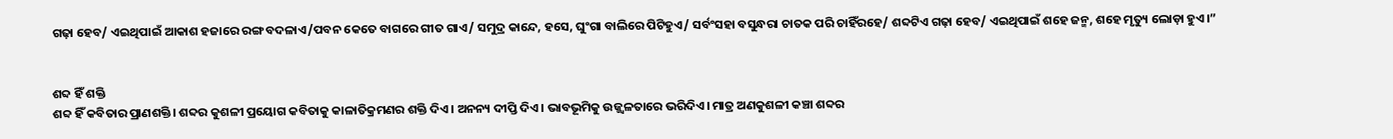ଗଢ଼ା ହେବ/ ଏଇଥିପାଇଁ ଆକାଶ ହଜାରେ ରଙ୍ଗ ବଦଳାଏ/ପବନ କେତେ ବାଗରେ ଗୀତ ଗାଏ/ ସମୁଦ୍ର କାନ୍ଦେ, ହସେ, ଘୁଂଗା ବାଲିରେ ପିଟିହୁଏ/ ସର୍ବଂସହା ବସୁନ୍ଧରା ଚାତକ ପରି ଚାହିଁରହେ/ ଶବ୍ଦଟିଏ ଗଢ଼ା ହେବ/ ଏଇଥିପାଇଁ ଶହେ ଜନ୍ମ, ଶହେ ମୃତ୍ୟୁ ଲୋଡ଼ା ହୁଏ।”


ଶବ୍ଦ ହିଁ ଶକ୍ତି
ଶବ୍ଦ ହିଁ କବିତାର ପ୍ରାଣଶକ୍ତି। ଶବ୍ଦର କୁଶଳୀ ପ୍ରୟୋଗ କବିତାକୁ କାଳାତିକ୍ରମଣର ଶକ୍ତି ଦିଏ। ଅନନ୍ୟ ଦୀପ୍ତି ଦିଏ। ଭାବଭୂମିକୁ ଉଜ୍ଜ୍ୱଳତାରେ ଭରିଦିଏ। ମାତ୍ର ଅଣକୁଶଳୀ କଞ୍ଚା ଶବ୍ଦର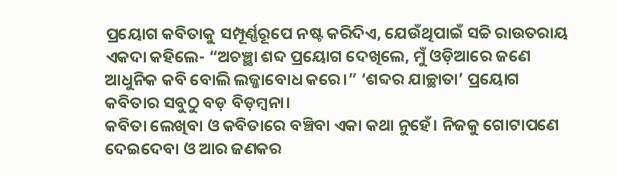ପ୍ରୟୋଗ କବିତାକୁ ସମ୍ପୂର୍ଣ୍ଣରୂପେ ନଷ୍ଟ କରିଦିଏ, ଯେଉଁଥିପାଇଁ ସଚ୍ଚି ରାଉତରାୟ ଏକଦା କହିଲେ- “ଅଚଞ୍ଛା ଶବ୍ଦ ପ୍ରୟୋଗ ଦେଖିଲେ, ମୁଁ ଓଡ଼ିଆରେ ଜଣେ ଆଧୁନିକ କବି ବୋଲି ଲଜ୍ଜାବୋଧ କରେ।” ‘ଶବ୍ଦର ଯାଚ୍ଛାତା’ ପ୍ରୟୋଗ କବିତାର ସବୁଠୁ ବଡ଼ ବିଡ଼ମ୍ବନା।
କବିତା ଲେଖିବା ଓ କବିତାରେ ବଞ୍ଚିବା ଏକା କଥା ନୁହେଁ। ନିଜକୁ ଗୋଟାପଣେ ଦେଇଦେବା ଓ ଆର ଜଣକର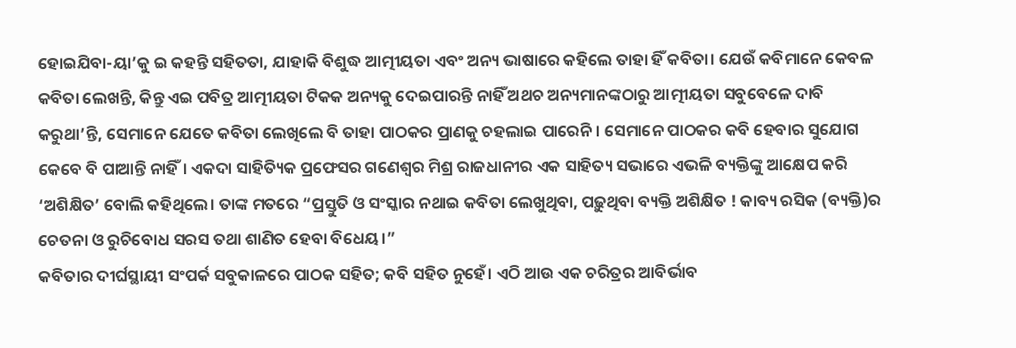ହୋଇଯିବା-ୟା’କୁ ଇ କହନ୍ତି ସହିତତା, ଯାହାକି ବିଶୁଦ୍ଧ ଆତ୍ମୀୟତା ଏବଂ ଅନ୍ୟ ଭାଷାରେ କହିଲେ ତାହା ହିଁ କବିତା। ଯେଉଁ କବିମାନେ କେବଳ କବିତା ଲେଖନ୍ତି, କିନ୍ତୁ ଏଇ ପବିତ୍ର ଆତ୍ମୀୟତା ଟିକକ ଅନ୍ୟକୁ ଦେଇପାରନ୍ତି ନାହିଁ ଅଥଚ ଅନ୍ୟମାନଙ୍କଠାରୁ ଆତ୍ମୀୟତା ସବୁବେଳେ ଦାବି କରୁଥା’ନ୍ତି, ସେମାନେ ଯେତେ କବିତା ଲେଖିଲେ ବି ତାହା ପାଠକର ପ୍ରାଣକୁ ଚହଲାଇ ପାରେନି। ସେମାନେ ପାଠକର କବି ହେବାର ସୁଯୋଗ କେବେ ବି ପାଆନ୍ତି ନାହିଁ। ଏକଦା ସାହିତ୍ୟିକ ପ୍ରଫେସର ଗଣେଶ୍ୱର ମିଶ୍ର ରାଜଧାନୀର ଏକ ସାହିତ୍ୟ ସଭାରେ ଏଭଳି ବ୍ୟକ୍ତିଙ୍କୁ ଆକ୍ଷେପ କରି ‘ଅଶିକ୍ଷିତ’ ବୋଲି କହିଥିଲେ। ତାଙ୍କ ମତରେ “ପ୍ରସ୍ତୁତି ଓ ସଂସ୍କାର ନଥାଇ କବିତା ଲେଖୁଥିବା, ପଢ଼ୁଥିବା ବ୍ୟକ୍ତି ଅଶିକ୍ଷିତ ! କାବ୍ୟ ରସିକ (ବ୍ୟକ୍ତି)ର ଚେତନା ଓ ରୁଚିବୋଧ ସରସ ତଥା ଶାଣିତ ହେବା ବିଧେୟ।”
କବିତାର ଦୀର୍ଘସ୍ଥାୟୀ ସଂପର୍କ ସବୁକାଳରେ ପାଠକ ସହିତ; କବି ସହିତ ନୁହେଁ। ଏଠି ଆଉ ଏକ ଚରିତ୍ରର ଆବିର୍ଭାବ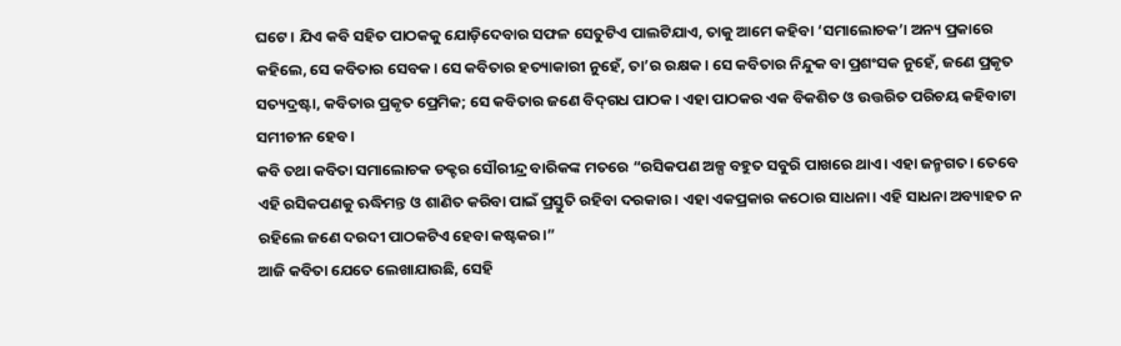ଘଟେ। ଯିଏ କବି ସହିତ ପାଠକକୁ ଯୋଡ଼ିଦେବାର ସଫଳ ସେତୁଟିଏ ପାଲଟିଯାଏ, ତାକୁ ଆମେ କହିବା ‘ସମାଲୋଚକ’। ଅନ୍ୟ ପ୍ରକାରେ କହିଲେ, ସେ କବିତାର ସେବକ। ସେ କବିତାର ହତ୍ୟାକାରୀ ନୁହେଁ, ତା’ର ରକ୍ଷକ। ସେ କବିତାର ନିନ୍ଦୁକ ବା ପ୍ରଶଂସକ ନୁହେଁ, ଜଣେ ପ୍ରକୃତ ସତ୍ୟଦ୍ରଷ୍ଟା, କବିତାର ପ୍ରକୃତ ପ୍ରେମିକ; ସେ କବିତାର ଜଣେ ବିଦ୍‌ଗଧ ପାଠକ। ଏହା ପାଠକର ଏକ ବିକଶିତ ଓ ଉତ୍ତରିତ ପରିଚୟ କହିବାଟା ସମୀଚୀନ ହେବ।
କବି ତଥା କବିତା ସମାଲୋଚକ ଡକ୍ଟର ସୌରୀନ୍ଦ୍ର ବାରିକଙ୍କ ମତରେ “ରସିକପଣ ଅଳ୍ପ ବହୁତ ସବୁରି ପାଖରେ ଥାଏ। ଏହା ଜନ୍ମଗତ। ତେବେ ଏହି ରସିକପଣକୁ ଋଦ୍ଧିମନ୍ତ ଓ ଶାଣିତ କରିବା ପାଇଁ ପ୍ରସ୍ତୁତି ରହିବା ଦରକାର। ଏହା ଏକପ୍ରକାର କଠୋର ସାଧନା। ଏହି ସାଧନା ଅବ୍ୟାହତ ନ ରହିଲେ ଜଣେ ଦରଦୀ ପାଠକଟିଏ ହେବା କଷ୍ଟକର।”
ଆଜି କବିତା ଯେତେ ଲେଖାଯାଉଛି, ସେହି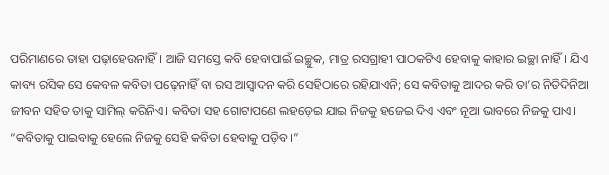ପରିମାଣରେ ତାହା ପଢ଼ାହେଉନାହିଁ। ଆଜି ସମସ୍ତେ କବି ହେବାପାଇଁ ଇଚ୍ଛୁକ, ମାତ୍ର ରସଗ୍ରାହୀ ପାଠକଟିଏ ହେବାକୁ କାହାର ଇଚ୍ଛା ନାହିଁ। ଯିଏ କାବ୍ୟ ରସିକ ସେ କେବଳ କବିତା ପଢ଼େନାହିଁ ବା ରସ ଆସ୍ୱାଦନ କରି ସେହିଠାରେ ରହିଯାଏନି; ସେ କବିତାକୁ ଆଦର କରି ତା’ର ନିତିଦିନିଆ ଜୀବନ ସହିତ ତାକୁ ସାମିଲ୍ କରିନିଏ। କବିତା ସହ ଗୋଟାପଣେ ଲହଡ଼େଇ ଯାଇ ନିଜକୁ ହଜେଇ ଦିଏ ଏବଂ ନୂଆ ଭାବରେ ନିଜକୁ ପାଏ। “କବିତାକୁ ପାଇବାକୁ ହେଲେ ନିଜକୁ ସେହି କବିତା ହେବାକୁ ପଡ଼ିବ।”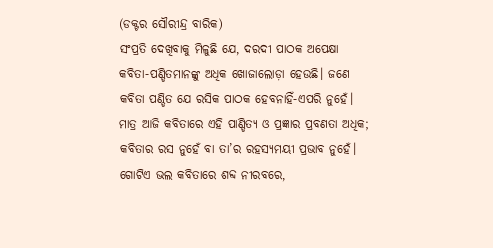(ଡକ୍ଟର ସୌରୀନ୍ଦ୍ର ବାରିକ)
ସଂପ୍ରତି ଦେଖିବାକୁ ମିଳୁଛି ଯେ, ଦରଦୀ ପାଠକ ଅପେକ୍ଷା କବିତା-ପଣ୍ଡିତମାନଙ୍କୁ ଅଧିକ ଖୋଜାଲୋଡ଼ା ହେଉଛି। ଜଣେ କବିତା ପଣ୍ଡିତ ଯେ ରସିକ ପାଠକ ହେବନାହିଁ-ଏପରି ନୁହେଁ। ମାତ୍ର ଆଜି କବିତାରେ ଏହି ପାଣ୍ଡିତ୍ୟ ଓ ପ୍ରଜ୍ଞାର ପ୍ରବଣତା ଅଧିକ; କବିତାର ରସ ନୁହେଁ ବା ତା’ର ରହସ୍ୟମୟୀ ପ୍ରଭାବ ନୁହେଁ। ଗୋଟିଏ ଭଲ କବିତାରେ ଶବ୍ଦ ନୀରବରେ,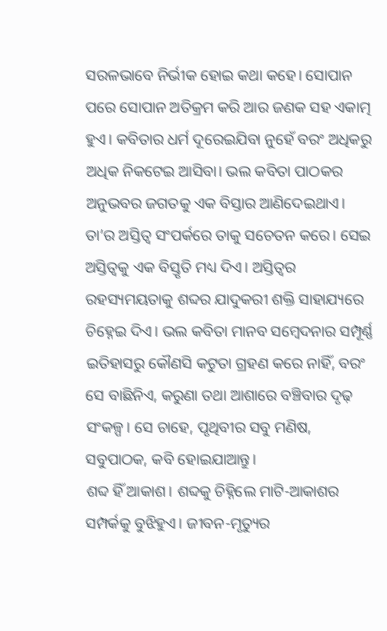ସରଳଭାବେ ନିର୍ଭୀକ ହୋଇ କଥା କହେ। ସୋପାନ ପରେ ସୋପାନ ଅତିକ୍ରମ କରି ଆର ଜଣକ ସହ ଏକାତ୍ମ ହୁଏ। କବିତାର ଧର୍ମ ଦୂରେଇଯିବା ନୁହେଁ ବରଂ ଅଧିକରୁ ଅଧିକ ନିକଟେଇ ଆସିବା। ଭଲ କବିତା ପାଠକର ଅନୁଭବର ଜଗତକୁ ଏକ ବିସ୍ତାର ଆଣିଦେଇଥାଏ। ତା’ର ଅସ୍ତିତ୍ୱ ସଂପର୍କରେ ତାକୁ ସଚେତନ କରେ। ସେଇ ଅସ୍ତିତ୍ୱକୁ ଏକ ବିସ୍ତୃତି ମଧ୍ୟ ଦିଏ। ଅସ୍ତିତ୍ୱର ରହସ୍ୟମୟତାକୁ ଶବ୍ଦର ଯାଦୁକରୀ ଶକ୍ତି ସାହାଯ୍ୟରେ ଚିହ୍ନେଇ ଦିଏ। ଭଲ କବିତା ମାନବ ସମ୍ବେଦନାର ସମ୍ପୂର୍ଣ୍ଣ ଇତିହାସରୁ କୌଣସି କଟୁତା ଗ୍ରହଣ କରେ ନାହିଁ, ବରଂ ସେ ବାଛିନିଏ, କରୁଣା ତଥା ଆଶାରେ ବଞ୍ଚିବାର ଦୃଢ଼ ସଂକଳ୍ପ। ସେ ଚାହେ, ପୃଥିବୀର ସବୁ ମଣିଷ, ସବୁପାଠକ, କବି ହୋଇଯାଆନ୍ତୁ।
ଶବ୍ଦ ହିଁ ଆକାଶ। ଶବ୍ଦକୁ ଚିହ୍ନିଲେ ମାଟି-ଆକାଶର ସମ୍ପର୍କକୁ ବୁଝିହୁଏ। ଜୀବନ-ମୃତ୍ୟୁର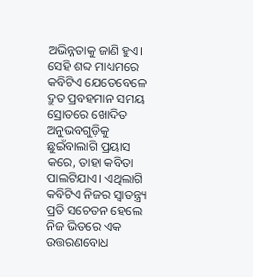ଅଭିନ୍ନତାକୁ ଜାଣି ହୁଏ। ସେହି ଶବ୍ଦ ମାଧ୍ୟମରେ କବିଟିଏ ଯେତେବେଳେ ଦ୍ରୁତ ପ୍ରବହମାନ ସମୟ ସ୍ରୋତରେ ଖୋଦିତ ଅନୁଭବଗୁଡ଼ିକୁ ଛୁଇଁବାଲାଗି ପ୍ରୟାସ କରେ, ତାହା କବିତା ପାଲଟିଯାଏ। ଏଥିଲାଗି କବିଟିଏ ନିଜର ସ୍ୱାତନ୍ତ୍ର‌୍ୟ ପ୍ରତି ସଚେତନ ହେଲେ ନିଜ ଭିତରେ ଏକ ଉତ୍ତରଣବୋଧ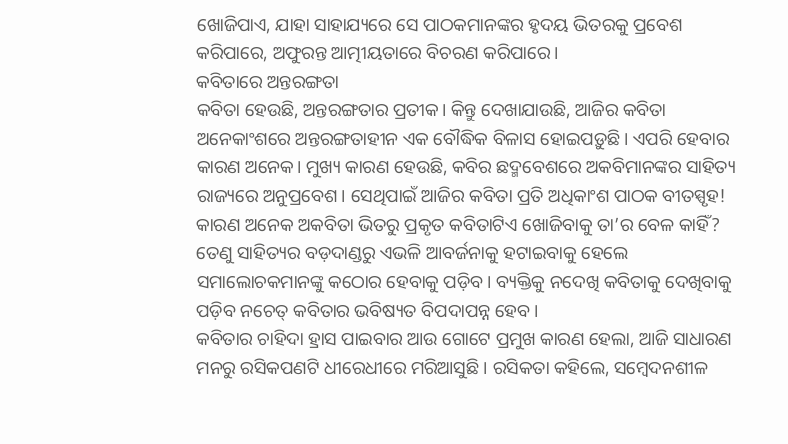ଖୋଜିପାଏ, ଯାହା ସାହାଯ୍ୟରେ ସେ ପାଠକମାନଙ୍କର ହୃଦୟ ଭିତରକୁ ପ୍ରବେଶ କରିପାରେ, ଅଫୁରନ୍ତ ଆତ୍ମୀୟତାରେ ବିଚରଣ କରିପାରେ।
କବିତାରେ ଅନ୍ତରଙ୍ଗତା
କବିତା ହେଉଛି, ଅନ୍ତରଙ୍ଗତାର ପ୍ରତୀକ। କିନ୍ତୁ ଦେଖାଯାଉଛି, ଆଜିର କବିତା ଅନେକାଂଶରେ ଅନ୍ତରଙ୍ଗତାହୀନ ଏକ ବୌଦ୍ଧିକ ବିଳାସ ହୋଇପଡ଼ୁଛି। ଏପରି ହେବାର କାରଣ ଅନେକ। ମୁଖ୍ୟ କାରଣ ହେଉଛି, କବିର ଛଦ୍ମବେଶରେ ଅକବିମାନଙ୍କର ସାହିତ୍ୟ ରାଜ୍ୟରେ ଅନୁପ୍ରବେଶ। ସେଥିପାଇଁ ଆଜିର କବିତା ପ୍ରତି ଅଧିକାଂଶ ପାଠକ ବୀତସ୍ପୃହ! କାରଣ ଅନେକ ଅକବିତା ଭିତରୁ ପ୍ରକୃତ କବିତାଟିଏ ଖୋଜିବାକୁ ତା’ର ବେଳ କାହିଁ? ତେଣୁ ସାହିତ୍ୟର ବଡ଼ଦାଣ୍ଡରୁ ଏଭଳି ଆବର୍ଜନାକୁ ହଟାଇବାକୁ ହେଲେ ସମାଲୋଚକମାନଙ୍କୁ କଠୋର ହେବାକୁ ପଡ଼ିବ। ବ୍ୟକ୍ତିକୁ ନଦେଖି କବିତାକୁ ଦେଖିବାକୁ ପଡ଼ିବ ନଚେତ୍ କବିତାର ଭବିଷ୍ୟତ ବିପଦାପନ୍ନ ହେବ।
କବିତାର ଚାହିଦା ହ୍ରାସ ପାଇବାର ଆଉ ଗୋଟେ ପ୍ରମୁଖ କାରଣ ହେଲା, ଆଜି ସାଧାରଣ ମନରୁ ରସିକପଣଟି ଧୀରେଧୀରେ ମରିଆସୁଛି। ରସିକତା କହିଲେ, ସମ୍ବେଦନଶୀଳ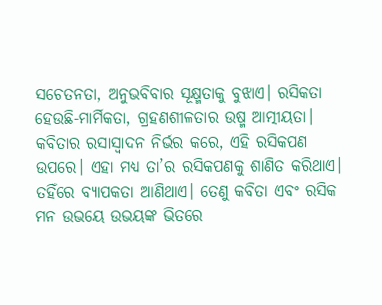ସଚେତନତା, ଅନୁଭବିବାର ସୂକ୍ଷ୍ମତାକୁ ବୁଝାଏ। ରସିକତା ହେଉଛି-ମାର୍ମିକତା, ଗ୍ରହଣଶୀଳତାର ଉଷ୍ମ ଆତ୍ମୀୟତା। କବିତାର ରସାସ୍ୱାଦନ ନିର୍ଭର କରେ, ଏହି ରସିକପଣ ଉପରେ। ଏହା ମଧ୍ୟ ତା’ର ରସିକପଣକୁ ଶାଣିତ କରିଥାଏ। ତହିଁରେ ବ୍ୟାପକତା ଆଣିଥାଏ। ତେଣୁ କବିତା ଏବଂ ରସିକ ମନ ଉଭୟେ ଉଭୟଙ୍କ ଭିତରେ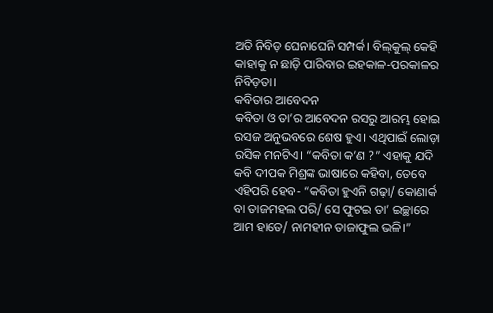ଅତି ନିବିଡ଼ ଘେନାଘେନି ସମ୍ପର୍କ। ବିଲ୍‌କୁଲ୍ କେହି କାହାକୁ ନ ଛାଡ଼ି ପାରିବାର ଇହକାଳ-ପରକାଳର ନିବିଡ଼ତା।
କବିତାର ଆବେଦନ
କବିତା ଓ ତା’ର ଆବେଦନ ରସରୁ ଆରମ୍ଭ ହୋଇ ରସଜ ଅନୁଭବରେ ଶେଷ ହୁଏ। ଏଥିପାଇଁ ଲୋଡ଼ା ରସିକ ମନଟିଏ। “କବିତା କ’ଣ ?” ଏହାକୁ ଯଦି କବି ଦୀପକ ମିଶ୍ରଙ୍କ ଭାଷାରେ କହିବା, ତେବେ ଏହିପରି ହେବ- “କବିତା ହୁଏନି ଗଢ଼ା/ କୋଣାର୍କ ବା ତାଜମହଲ ପରି/ ସେ ଫୁଟଇ ତା’ ଇଚ୍ଛାରେ ଆମ ହାତେ/ ନାମହୀନ ତାଜାଫୁଲ ଭଳି।”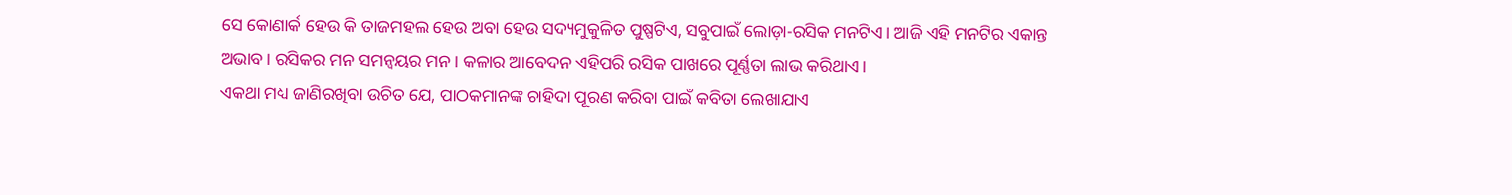ସେ କୋଣାର୍କ ହେଉ କି ତାଜମହଲ ହେଉ ଅବା ହେଉ ସଦ୍ୟମୁକୁଳିତ ପୁଷ୍ପଟିଏ, ସବୁପାଇଁ ଲୋଡ଼ା-ରସିକ ମନଟିଏ। ଆଜି ଏହି ମନଟିର ଏକାନ୍ତ ଅଭାବ। ରସିକର ମନ ସମନ୍ୱୟର ମନ। କଳାର ଆବେଦନ ଏହିପରି ରସିକ ପାଖରେ ପୂର୍ଣ୍ଣତା ଲାଭ କରିଥାଏ।
ଏକଥା ମଧ୍ୟ ଜାଣିରଖିବା ଉଚିତ ଯେ, ପାଠକମାନଙ୍କ ଚାହିଦା ପୂରଣ କରିବା ପାଇଁ କବିତା ଲେଖାଯାଏ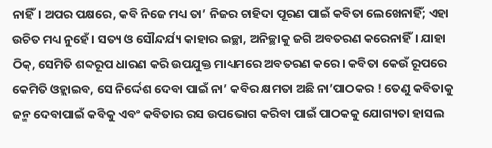ନାହିଁ। ଅପର ପକ୍ଷରେ, କବି ନିଜେ ମଧ୍ୟ ତା’ ନିଜର ଚାହିଦା ପୂରଣ ପାଇଁ କବିତା ଲେଖେନାହିଁ; ଏହା ଉଚିତ ମଧ୍ୟ ନୁହେଁ। ସତ୍ୟ ଓ ସୌନ୍ଦର୍ଯ୍ୟ କାହାର ଇଚ୍ଛା, ଅନିଚ୍ଛାକୁ ଜଗି ଅବତରଣ କରେନାହିଁ। ଯାହା ଠିକ୍‌, ସେମିତି ଶବ୍ଦରୂପ ଧାରଣ କରି ଉପଯୁକ୍ତ ମାଧ୍ୟମରେ ଅବତରଣ କରେ। କବିତା କେଉଁ ରୂପରେ କେମିତି ଓହ୍ଲାଇବ, ସେ ନିର୍ଦ୍ଦେଶ ଦେବା ପାଇଁ ନା’ କବିର କ୍ଷମତା ଅଛି ନା’ପାଠକର ! ତେଣୁ କବିତାକୁ ଜନ୍ମ ଦେବାପାଇଁ କବିକୁ ଏବଂ କବିତାର ରସ ଉପଭୋଗ କରିବା ପାଇଁ ପାଠକକୁ ଯୋଗ୍ୟତା ହାସଲ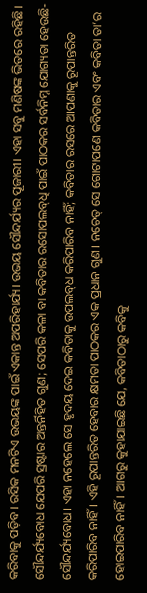କରିବାକୁ ପଡ଼ିବ। ରସିକ ମନଟିଏ ଉଭୟଙ୍କ ପାଇଁ ଏକାନ୍ତ ଅପରିହାର୍ଯ୍ୟ। ଉଭୟ ସୌନ୍ଦର୍ଯ୍ୟର ପୂଜାରୀ। ଏହା ସବୁ ମଣିଷଙ୍କ ଭିତରେ ରହିଛି। ସୌନ୍ଦର୍ଯ୍ୟବୋଧ ଯେପରି ସ୍ରଷ୍ଟାର ଅନ୍ତର୍ନିହିତ ଗୁଣ; ସେପରି କଳା ବା କବିତାର ରସୋପଲବ୍‌ଧି ପାଇଁ ପାଠକର ସର୍ବନିମ୍ନ ଯୋଗ୍ୟତା ହେଉଛି-ସୌନ୍ଦର୍ଯ୍ୟବୋଧ। ଏହା ନହେଲେ ସେ ହୃଦୟ ଦେଇ କବିତାକୁ ଉପଲବ୍‌ଧ କରିପାରିବ ନାହିଁ; କବିତାର ରସରେ ଆପଣାକୁ ରୂପାନ୍ତରିତ କରିପାରିବ ନାହିଁ। ଏହି ରୂପାନ୍ତରିତ ହେବାର କ୍ଷମତା ପାଠକର ଏକ ପ୍ରଧାନ ଗୁଣ। ନଚେତ୍ ସେ ଗୋଟାପଣେ କବିତାର ଏବଂ କବିତା ତା’ର ହୋଇପାରିବ ନାହିଁ। ଆଗରୁ କୁହାଯାଇଛି ଯେ, କବିତାଠାରୁ କବିକୁ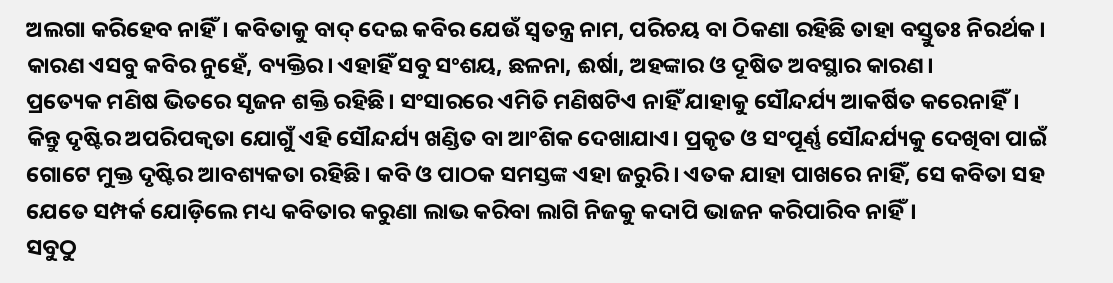ଅଲଗା କରିହେବ ନାହିଁ। କବିତାକୁ ବାଦ୍ ଦେଇ କବିର ଯେଉଁ ସ୍ୱତନ୍ତ୍ର ନାମ, ପରିଚୟ ବା ଠିକଣା ରହିଛି ତାହା ବସ୍ତୁତଃ ନିରର୍ଥକ। କାରଣ ଏସବୁ କବିର ନୁହେଁ, ବ୍ୟକ୍ତିର। ଏହାହିଁ ସବୁ ସଂଶୟ, ଛଳନା, ଈର୍ଷା, ଅହଙ୍କାର ଓ ଦୂଷିତ ଅବସ୍ଥାର କାରଣ।
ପ୍ରତ୍ୟେକ ମଣିଷ ଭିତରେ ସୃଜନ ଶକ୍ତି ରହିଛି। ସଂସାରରେ ଏମିତି ମଣିଷଟିଏ ନାହିଁ ଯାହାକୁ ସୌନ୍ଦର୍ଯ୍ୟ ଆକର୍ଷିତ କରେନାହିଁ। କିନ୍ତୁ ଦୃଷ୍ଟିର ଅପରିପକ୍ୱତା ଯୋଗୁଁ ଏହି ସୌନ୍ଦର୍ଯ୍ୟ ଖଣ୍ଡିତ ବା ଆଂଶିକ ଦେଖାଯାଏ। ପ୍ରକୃତ ଓ ସଂପୂର୍ଣ୍ଣ ସୌନ୍ଦର୍ଯ୍ୟକୁ ଦେଖିବା ପାଇଁ ଗୋଟେ ମୁକ୍ତ ଦୃଷ୍ଟିର ଆବଶ୍ୟକତା ରହିଛି। କବି ଓ ପାଠକ ସମସ୍ତଙ୍କ ଏହା ଜରୁରି। ଏତକ ଯାହା ପାଖରେ ନାହିଁ, ସେ କବିତା ସହ ଯେତେ ସମ୍ପର୍କ ଯୋଡ଼ିଲେ ମଧ୍ୟ କବିତାର କରୁଣା ଲାଭ କରିବା ଲାଗି ନିଜକୁ କଦାପି ଭାଜନ କରିପାରିବ ନାହିଁ।
ସବୁଠୁ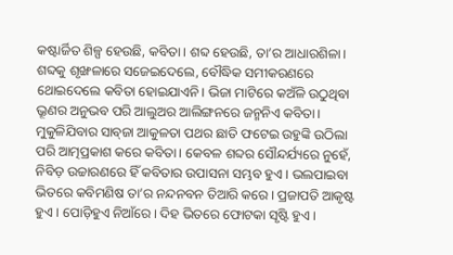କଷ୍ଟାର୍ଜିତ ଶିଳ୍ପ ହେଉଛି, କବିତା। ଶବ୍ଦ ହେଉଛି, ତା’ର ଆଧାରଶିଳା। ଶବ୍ଦକୁ ଶୃଙ୍ଖଳାରେ ସଜେଇଦେଲେ, ବୌଦ୍ଧିକ ସମୀକରଣରେ ଥୋଇଦେଲେ କବିତା ହୋଇଯାଏନି। ଭିଜା ମାଟିରେ କଅଁଳି ଉଠୁଥିବା ଭ୍ରୂଣର ଅନୁଭବ ପରି ଆଲୁଅର ଆଲିଙ୍ଗନରେ ଜନ୍ମନିଏ କବିତା। ମୁକୁଳିଯିବାର ସାବ୍‌ଜା ଆକୁଳତା ପଥର ଛାତି ଫଟେଇ ଉହୁଙ୍କି ଉଠିଲା ପରି ଆତ୍ମପ୍ରକାଶ କରେ କବିତା। କେବଳ ଶବ୍ଦର ସୌନ୍ଦର୍ଯ୍ୟରେ ନୁହେଁ, ନିବିଡ଼ ଉଚ୍ଚାରଣରେ ହିଁ କବିତାର ଉପାସନା ସମ୍ଭବ ହୁଏ। ଭଲପାଇବା ଭିତରେ କବିମଣିଷ ତା’ର ନନ୍ଦନବନ ତିଆରି କରେ। ପ୍ରଜାପତି ଆକୃଷ୍ଟ ହୁଏ। ପୋଡ଼ିହୁଏ ନିଆଁରେ। ଦିହ ଭିତରେ ଫୋଟକା ସୃଷ୍ଟି ହୁଏ।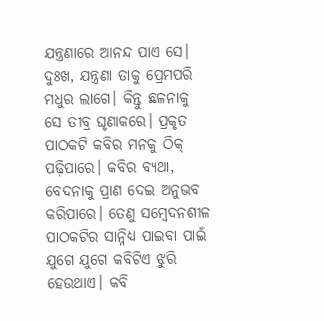ଯନ୍ତ୍ରଣାରେ ଆନନ୍ଦ ପାଏ ସେ। ଦୁଃଖ, ଯନ୍ତ୍ରଣା ତାକୁ ପ୍ରେମପରି ମଧୁର ଲାଗେ। କିନ୍ତୁ ଛଳନାକୁ ସେ ତୀବ୍ର ଘୃଣାକରେ। ପ୍ରକୃତ ପାଠକଟି କବିର ମନକୁ ଠିକ୍ ପଢ଼ିପାରେ। କବିର ବ୍ୟଥା, ବେଦନାକୁ ପ୍ରାଣ ଦେଇ ଅନୁଭବ କରିପାରେ। ତେଣୁ ସମ୍ବେଦନଶୀଳ ପାଠକଟିର ସାନ୍ନିଧ୍ୟ ପାଇବା ପାଇଁ ଯୁଗେ ଯୁଗେ କବିଟିଏ ଝୁରି ହେଉଥାଏ। କବି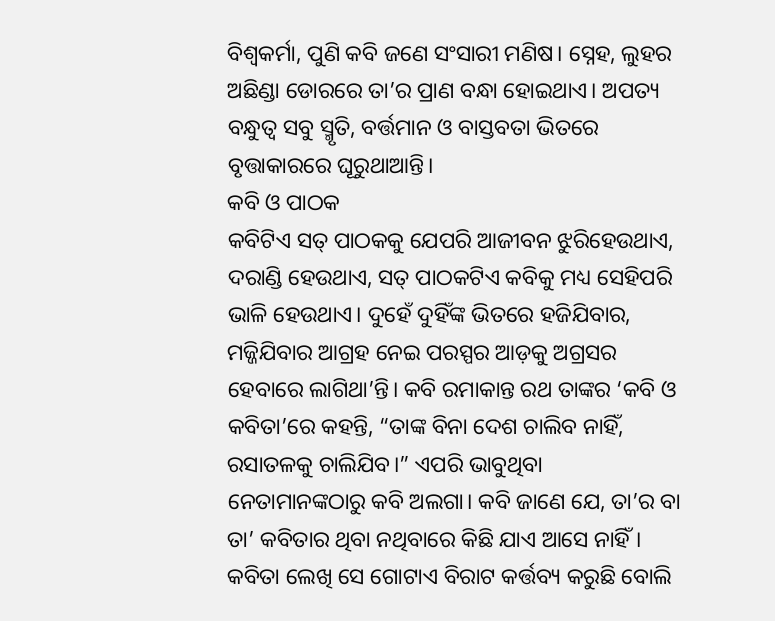ବିଶ୍ୱକର୍ମା, ପୁଣି କବି ଜଣେ ସଂସାରୀ ମଣିଷ। ସ୍ନେହ, ଲୁହର ଅଛିଣ୍ଡା ଡୋରରେ ତା’ର ପ୍ରାଣ ବନ୍ଧା ହୋଇଥାଏ। ଅପତ୍ୟ ବନ୍ଧୁତ୍ୱ ସବୁ ସ୍ମୃତି, ବର୍ତ୍ତମାନ ଓ ବାସ୍ତବତା ଭିତରେ ବୃତ୍ତାକାରରେ ଘୂରୁଥାଆନ୍ତି।
କବି ଓ ପାଠକ
କବିଟିଏ ସତ୍ ପାଠକକୁ ଯେପରି ଆଜୀବନ ଝୁରିହେଉଥାଏ, ଦରାଣ୍ଡି ହେଉଥାଏ, ସତ୍ ପାଠକଟିଏ କବିକୁ ମଧ୍ୟ ସେହିପରି ଭାଳି ହେଉଥାଏ। ଦୁହେଁ ଦୁହିଁଙ୍କ ଭିତରେ ହଜିଯିବାର, ମଜ୍ଜିଯିବାର ଆଗ୍ରହ ନେଇ ପରସ୍ପର ଆଡ଼କୁ ଅଗ୍ରସର ହେବାରେ ଲାଗିଥା’ନ୍ତି। କବି ରମାକାନ୍ତ ରଥ ତାଙ୍କର ‘କବି ଓ କବିତା’ରେ କହନ୍ତି, “ତାଙ୍କ ବିନା ଦେଶ ଚାଲିବ ନାହିଁ, ରସାତଳକୁ ଚାଲିଯିବ।” ଏପରି ଭାବୁଥିବା ନେତାମାନଙ୍କଠାରୁ କବି ଅଲଗା। କବି ଜାଣେ ଯେ, ତା’ର ବା ତା’ କବିତାର ଥିବା ନଥିବାରେ କିଛି ଯାଏ ଆସେ ନାହିଁ। କବିତା ଲେଖି ସେ ଗୋଟାଏ ବିରାଟ କର୍ତ୍ତବ୍ୟ କରୁଛି ବୋଲି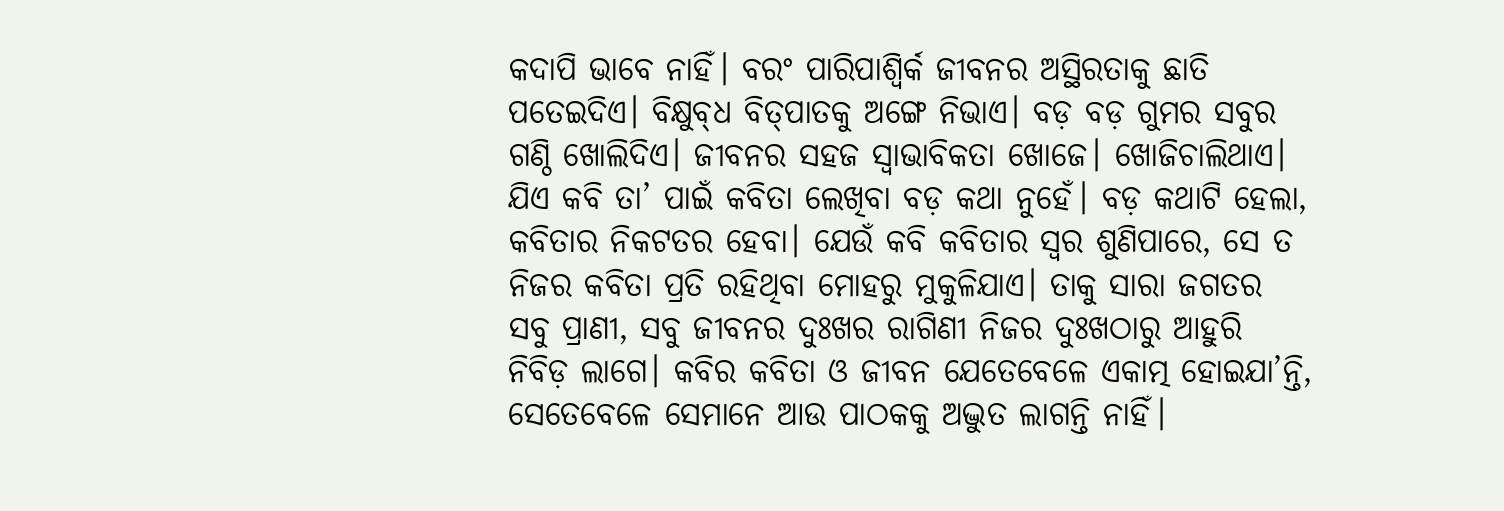କଦାପି ଭାବେ ନାହିଁ। ବରଂ ପାରିପାଶ୍ୱିର୍କ ଜୀବନର ଅସ୍ଥିରତାକୁ ଛାତି ପତେଇଦିଏ। ବିକ୍ଷୁବ୍‌ଧ ବିତ୍‌ପାତକୁ ଅଙ୍ଗେ ନିଭାଏ। ବଡ଼ ବଡ଼ ଗୁମର ସବୁର ଗଣ୍ଠି ଖୋଲିଦିଏ। ଜୀବନର ସହଜ ସ୍ୱାଭାବିକତା ଖୋଜେ। ଖୋଜିଚାଲିଥାଏ।
ଯିଏ କବି ତା’ ପାଇଁ କବିତା ଲେଖିବା ବଡ଼ କଥା ନୁହେଁ। ବଡ଼ କଥାଟି ହେଲା, କବିତାର ନିକଟତର ହେବା। ଯେଉଁ କବି କବିତାର ସ୍ୱର ଶୁଣିପାରେ, ସେ ତ ନିଜର କବିତା ପ୍ରତି ରହିଥିବା ମୋହରୁ ମୁକୁଳିଯାଏ। ତାକୁ ସାରା ଜଗତର ସବୁ ପ୍ରାଣୀ, ସବୁ ଜୀବନର ଦୁଃଖର ରାଗିଣୀ ନିଜର ଦୁଃଖଠାରୁ ଆହୁରି ନିବିଡ଼ ଲାଗେ। କବିର କବିତା ଓ ଜୀବନ ଯେତେବେଳେ ଏକାତ୍ମ ହୋଇଯା’ନ୍ତି, ସେତେବେଳେ ସେମାନେ ଆଉ ପାଠକକୁ ଅଦ୍ଭୁତ ଲାଗନ୍ତି ନାହିଁ।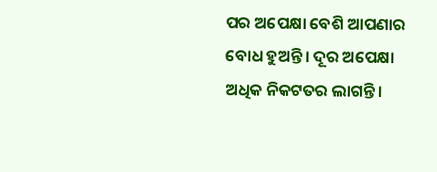ପର ଅପେକ୍ଷା ବେଶି ଆପଣାର ବୋଧ ହୁଅନ୍ତି। ଦୂର ଅପେକ୍ଷା ଅଧିକ ନିକଟତର ଲାଗନ୍ତି।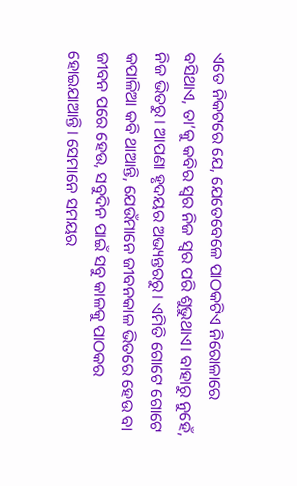ଏତେ ନିକଟରେ ଯେ, ଯେତେବେଳେ ପାଠକଟିଏ ନିରୋଳାରେ ବସିଥାଏ, ତା’କୁ କବିର ସ୍ୱର ନିଜ ସ୍ୱର ପରି ଶୁଭୁଥାଏ। ବାହାରୁ ନୁହେଁ, ନିଜ ଭିତରୁ। ଆପଣା ହୃଦୟର ଅଭ୍ୟନ୍ତରରୁ। ଏମିତି ଗୋଟେ ଗୋଟେ କପାଳିଆ କବି ଥାଆନ୍ତି, ଯେଉଁମାନେ ଜୀବନକାଳ ଭିତରେ ହେଉ ବା ଜୀବନ ପରେ ହେଉ, ସବୁଦିନ ପାଇଁ ସବୁ କାଳକୁ ପାଠକର ହୋଇଯାଆନ୍ତି। ସେମାନେ ସମୟର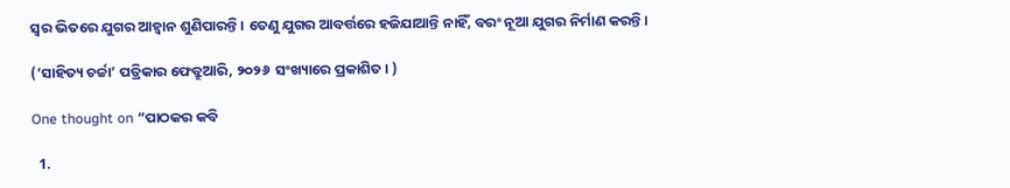ସ୍ୱର ଭିତରେ ଯୁଗର ଆହ୍ୱାନ ଶୁଣିପାରନ୍ତି। ତେଣୁ ଯୁଗର ଆବର୍ତ୍ତରେ ହଜିଯାଆନ୍ତି ନାହିଁ, ବରଂ ନୂଆ ଯୁଗର ନିର୍ମାଣ କରନ୍ତି।

(‘ସାହିତ୍ୟ ଚର୍ଚ୍ଚା’ ପତ୍ରିକାର ଫେବ୍ରୁଆରି, ୨୦୨୬  ସଂଖ୍ୟାରେ ପ୍ରକାଶିତ। )

One thought on “ପାଠକର କବି

  1.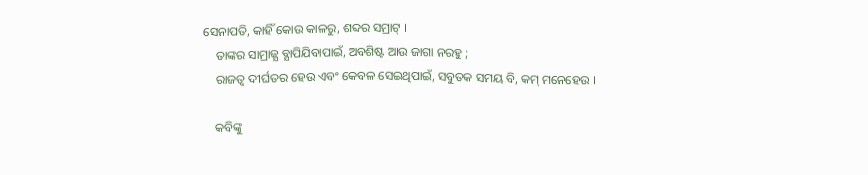ସେନାପତି, କାହିଁ କୋଉ କାଳରୁ, ଶବ୍ଦର ସମ୍ରାଟ୍ ।
    ତାଙ୍କର ସାମ୍ରାଜ୍ଯ ବ୍ଯାପିଯିବାପାଇଁ, ଅବଶିଷ୍ଟ ଆଉ ଜାଗା ନରହୁ ;
    ରାଜତ୍ବ ଦୀର୍ଘତର ହେଉ ଏବଂ କେବଳ ସେଇଥିପାଇଁ, ସବୁତକ ସମୟ ବି, କମ୍ ମନେହେଉ ।

    କବିଙ୍କୁ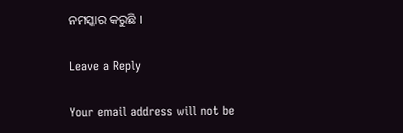ନମସ୍କାର କରୁଛି ।

Leave a Reply

Your email address will not be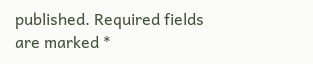published. Required fields are marked *